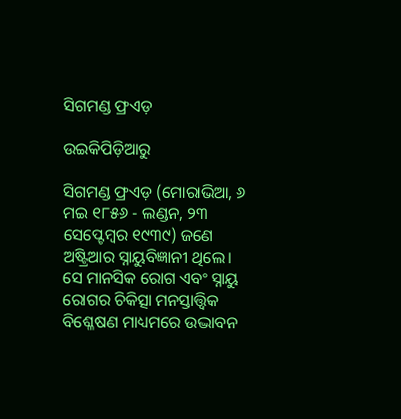ସିଗମଣ୍ଡ ଫ୍ରଏଡ଼

ଉଇକିପିଡ଼ିଆ‌ରୁ

ସିଗମଣ୍ଡ ଫ୍ରଏଡ଼ (ମୋରାଭିଆ, ୬ ମଇ ୧୮୫୬ - ଲଣ୍ଡନ, ୨୩ ସେପ୍ଟେମ୍ବର ୧୯୩୯) ଜଣେ ଅଷ୍ଟ୍ରିଆର ସ୍ନାୟୁବିଜ୍ଞାନୀ ଥିଲେ। ସେ ମାନସିକ ରୋଗ ଏବଂ ସ୍ନାୟୁ ରୋଗର ଚିକିତ୍ସା ମନସ୍ତାତ୍ତ୍ୱିକ ବିଶ୍ଳେଷଣ ମାଧ୍ୟମରେ ଉଦ୍ଭାବନ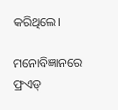କରିଥିଲେ।

ମନୋବିଜ୍ଞାନରେ ଫ୍ରଏଡ୍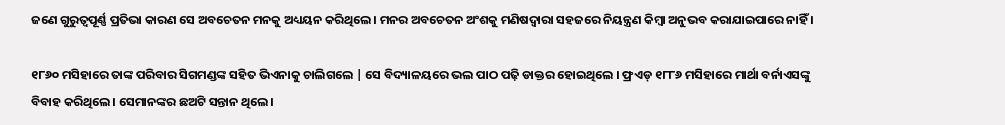ଜଣେ ଗୁରୁତ୍ୱପୂର୍ଣ୍ଣ ପ୍ରତିଭା କାରଣ ସେ ଅବଚେତନ ମନକୁ ଅଧ୍ୟୟନ କରିଥିଲେ । ମନର ଅବଚେତନ ଅଂଶକୁ ମଣିଷଦ୍ୱାରା ସହଜରେ ନିୟନ୍ତ୍ରଣ କିମ୍ବା ଅନୁଭବ କରାଯାଇପାରେ ନାହିଁ ।

୧୮୬୦ ମସିହାରେ ତାଙ୍କ ପରିବାର ସିଗମଣ୍ଡଙ୍କ ସହିତ ଭିଏନାକୁ ଚାଲିଗଲେ | ସେ ବିଦ୍ୟାଳୟରେ ଭଲ ପାଠ ପଢ଼ି ଡାକ୍ତର ହୋଇଥିଲେ । ଫ୍ରଏଡ୍ ୧୮୮୬ ମସିହାରେ ମାର୍ଥା ବର୍ନାଏସଙ୍କୁ ବିବାହ କରିଥିଲେ। ସେମାନଙ୍କର ଛଅଟି ସନ୍ତାନ ଥିଲେ।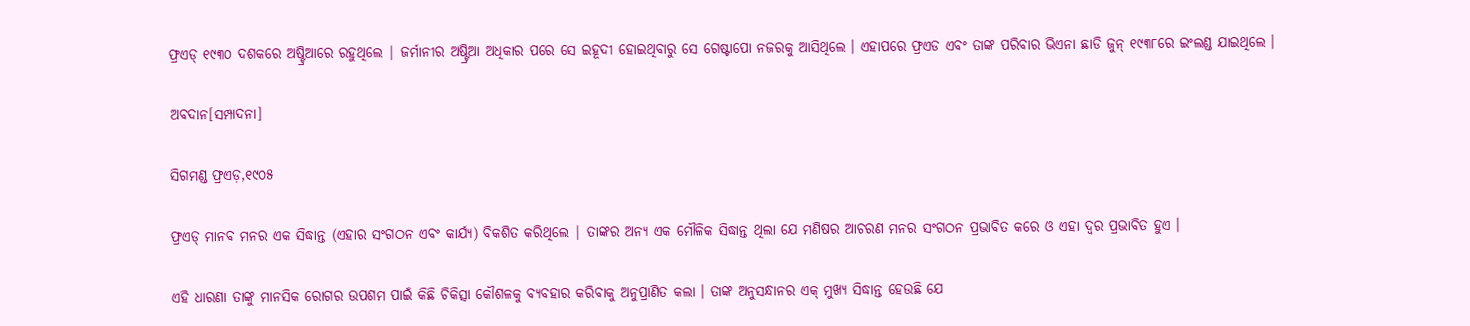ଫ୍ରଏଡ୍ ୧୯୩୦ ଦଶକରେ ଅଷ୍ଟ୍ରିଆରେ ରହୁଥିଲେ | ଜର୍ମାନୀର ଅଷ୍ଟ୍ରିଆ ଅଧିକାର ପରେ ସେ ଇହୂଦୀ ହୋଇଥିବାରୁ ସେ ଗେଷ୍ଟାପୋ ନଜରକୁ ଆସିଥିଲେ । ଏହାପରେ ଫ୍ରଏଡ ଏବଂ ତାଙ୍କ ପରିବାର ଭିଏନା ଛାଡି ଜୁନ୍ ୧୯୩୮ରେ ଇଂଲଣ୍ଡ ଯାଇଥିଲେ ।

ଅବଦାନ[ସମ୍ପାଦନା]

ସିଗମଣ୍ଡ ଫ୍ରଏଡ଼,୧୯୦୫

ଫ୍ରଏଡ୍ ମାନବ ମନର ଏକ ସିଦ୍ଧାନ୍ତ (ଏହାର ସଂଗଠନ ଏବଂ କାର୍ଯ୍ୟ) ବିକଶିତ କରିଥିଲେ | ତାଙ୍କର ଅନ୍ୟ ଏକ ମୌଳିକ ସିଦ୍ଧାନ୍ତ ଥିଲା ଯେ ମଣିଷର ଆଚରଣ ମନର ସଂଗଠନ ପ୍ରଭାବିତ କରେ ଓ ଏହା ଦ୍ୱର ପ୍ରଭାବିତ ହୁଏ ।

ଏହି ଧାରଣା ତାଙ୍କୁ ମାନସିକ ରୋଗର ଉପଶମ ପାଇଁ କିଛି ଚିକିତ୍ସା କୌଶଳକୁ ବ୍ୟବହାର କରିବାକୁ ଅନୁପ୍ରାଣିତ କଲା । ତାଙ୍କ ଅନୁସନ୍ଧାନର ଏକ୍ ମୁଖ୍ୟ ସିଦ୍ଧାନ୍ତ ହେଉଛି ଯେ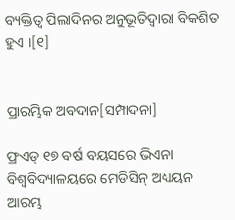ବ୍ୟକ୍ତିତ୍ୱ ପିଲାଦିନର ଅନୁଭୂତିଦ୍ୱାରା ବିକଶିତ ହୁଏ ।[୧]


ପ୍ରାରମ୍ଭିକ ଅବଦାନ[ସମ୍ପାଦନା]

ଫ୍ରଏଡ୍ ୧୭ ବର୍ଷ ବୟସରେ ଭିଏନା ବିଶ୍ୱବିଦ୍ୟାଳୟରେ ମେଡିସିନ୍ ଅଧ୍ୟୟନ ଆରମ୍ଭ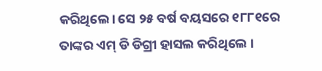କରିଥିଲେ। ସେ ୨୫ ବର୍ଷ ବୟସରେ ୧୮୮୧ରେ ତାଙ୍କର ଏମ୍ ଡି ଡିଗ୍ରୀ ହାସଲ କରିଥିଲେ ।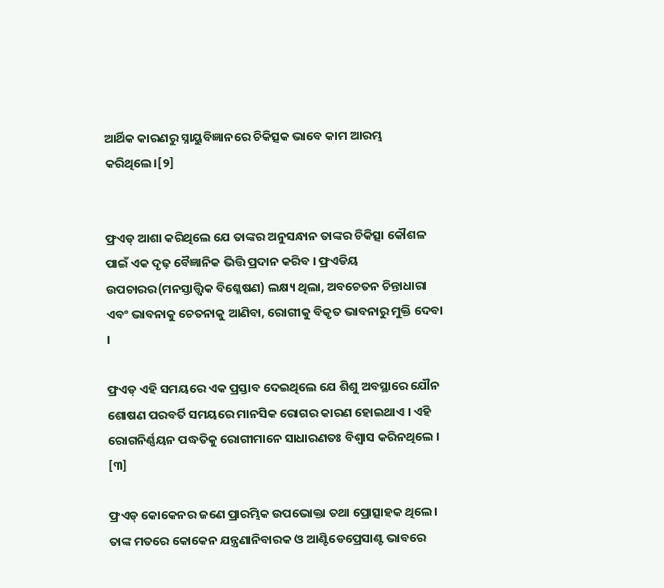ଆର୍ଥିକ କାରଣରୁ ସ୍ନାୟୁବିଜ୍ଞାନରେ ଚିକିତ୍ସକ ଭାବେ କାମ ଆରମ୍ଭ କରିଥିଲେ।[୨]


ଫ୍ରଏଡ୍ ଆଶା କରିଥିଲେ ଯେ ତାଙ୍କର ଅନୁସନ୍ଧାନ ତାଙ୍କର ଚିକିତ୍ସା କୌଶଳ ପାଇଁ ଏକ ଦୃଢ଼ ବୈଜ୍ଞାନିକ ଭିତ୍ତି ପ୍ରଦାନ କରିବ । ଫ୍ରଏଡିୟ ଉପଚାରର(ମନସ୍ତାତ୍ତ୍ୱିକ ବିଶ୍ଳେଷଣ) ଲକ୍ଷ୍ୟ ଥିଲା, ଅବଚେତନ ଚିନ୍ତାଧାରା ଏବଂ ଭାବନାକୁ ଚେତନାକୁ ଆଣିବା, ରୋଗୀକୁ ବିକୃତ ଭାବନାରୁ ମୁକ୍ତି ଦେବା ।

ଫ୍ରଏଡ୍ ଏହି ସମୟରେ ଏକ ପ୍ରସ୍ତାବ ଦେଇଥିଲେ ଯେ ଶିଶୁ ଅବସ୍ଥାରେ ଯୌନ ଶୋଷଣ ପରବର୍ତି ସମୟରେ ମାନସିକ ରୋଗର କାରଣ ହୋଇଥାଏ । ଏହି ରୋଗନିର୍ଣ୍ଣୟନ ପଦ୍ଧତିକୁ ରୋଗୀମାନେ ସାଧାରଣତଃ ବିଶ୍ୱାସ କରିନଥିଲେ । [୩]

ଫ୍ରଏଡ୍ କୋକେନର ଜଣେ ପ୍ରାରମ୍ଭିକ ଉପଭୋକ୍ତା ତଥା ପ୍ରୋତ୍ସାହକ ଥିଲେ। ତାଙ୍କ ମତରେ କୋକେନ ଯନ୍ତ୍ରଣାନିବାରକ ଓ ଆଣ୍ଟିଡେପ୍ରେସାଣ୍ଟ ଭାବରେ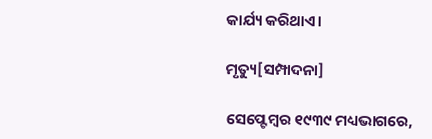କାର୍ଯ୍ୟ କରିଥାଏ।

ମୃତ୍ୟୁ[ସମ୍ପାଦନା]

ସେପ୍ଟେମ୍ବର ୧୯୩୯ ମଧ୍ୟଭାଗରେ,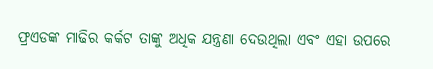ଫ୍ରଏଡଙ୍କ ମାଢିର କର୍କଟ ତାଙ୍କୁ ଅଧିକ ଯନ୍ତ୍ରଣା ଦେଉଥିଲା ଏବଂ ଏହା ଉପରେ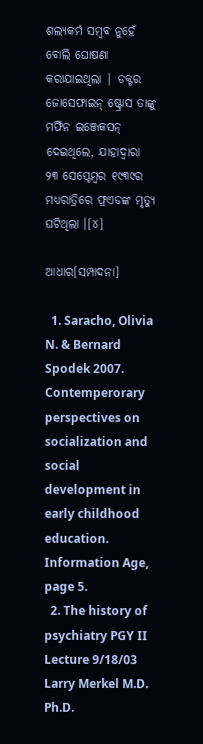ଶଲ୍ୟକର୍ମ ସମ୍ବବ ନୁହେଁ ବୋଲି ଘୋଷଣା କରାଯାଇଥିଲା | ଡକ୍ଟର ଜୋସେଫାଇନ୍ ଷ୍ଟ୍ରୋସ ତାଙ୍କୁ ମର୍ଫିନ ଇଞ୍ଜେକସନ୍ ଦେଇଥିଲେ, ଯାହାଦ୍ୱାରା ୨୩ ସେପ୍ଟେମ୍ବର ୧୯୩୯ର ମଧ୍ୟରାତ୍ରିରେ ଫ୍ରଏଡଙ୍କ ମୃତ୍ୟୁ ଘଟିଥିଲା ।[୪]

ଆଧାର[ସମ୍ପାଦନା]

  1. Saracho, Olivia N. & Bernard Spodek 2007. Contemperorary perspectives on socialization and social development in early childhood education. Information Age, page 5.
  2. The history of psychiatry PGY II Lecture 9/18/03 Larry Merkel M.D. Ph.D.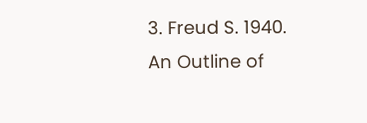3. Freud S. 1940. An Outline of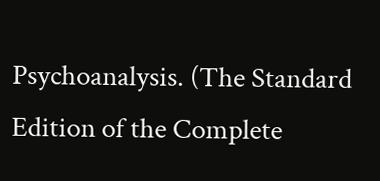Psychoanalysis. (The Standard Edition of the Complete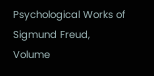Psychological Works of Sigmund Freud, Volume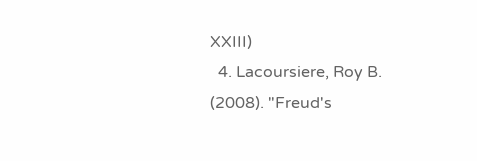XXIII)
  4. Lacoursiere, Roy B. (2008). "Freud's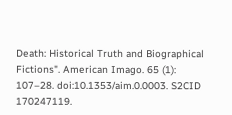Death: Historical Truth and Biographical Fictions". American Imago. 65 (1): 107–28. doi:10.1353/aim.0.0003. S2CID 170247119.